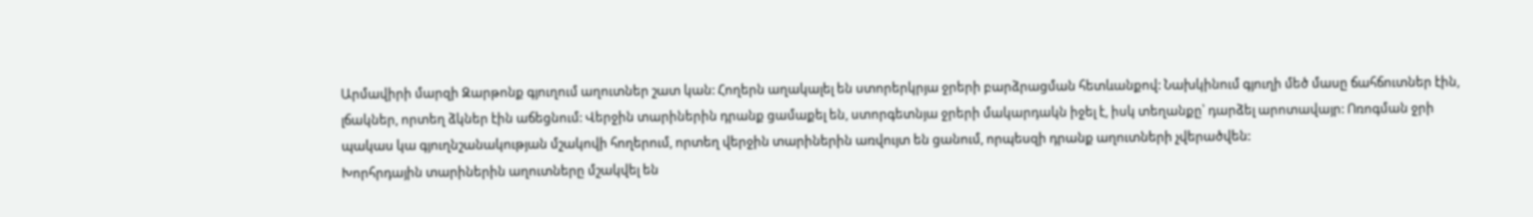Արմավիրի մարզի Զարթոնք գյուղում աղուտներ շատ կան: Հողերն աղակալել են ստորերկրյա ջրերի բարձրացման հետևանքով: Նախկինում գյուղի մեծ մասը ճահճուտներ էին, լճակներ, որտեղ ձկներ էին աճեցնում: Վերջին տարիներին դրանք ցամաքել են, ստորգետնյա ջրերի մակարդակն իջել է, իսկ տեղանքը՝ դարձել արոտավայր: Ոռոգման ջրի պակաս կա գյուղնշանակության մշակովի հողերում, որտեղ վերջին տարիներին առվույտ են ցանում, որպեսզի դրանք աղուտների չվերածվեն:
Խորհրդային տարիներին աղուտները մշակվել են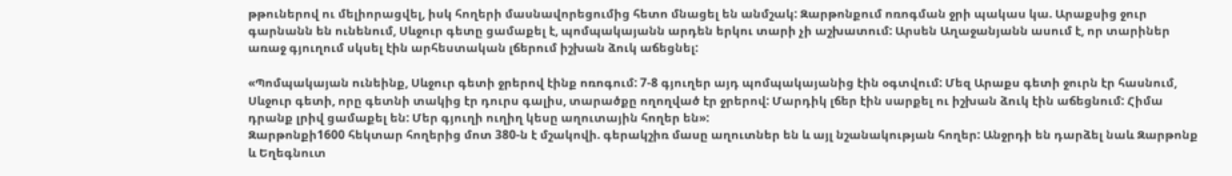թթուներով ու մելիորացվել, իսկ հողերի մասնավորեցումից հետո մնացել են անմշակ: Զարթոնքում ոռոգման ջրի պակաս կա. Արաքսից ջուր գարնանն են ունենում, Սևջուր գետը ցամաքել է, պոմպակայանն արդեն երկու տարի չի աշխատում: Արսեն Աղաջանյանն ասում է, որ տարիներ առաջ գյուղում սկսել էին արհեստական լճերում իշխան ձուկ աճեցնել:

«Պոմպակայան ունեինք, Սևջուր գետի ջրերով էինք ոռոգում: 7-8 գյուղեր այդ պոմպակայանից էին օգտվում: Մեզ Արաքս գետի ջուրն էր հասնում, Սևջուր գետի, որը գետնի տակից էր դուրս գալիս, տարածքը ողողված էր ջրերով: Մարդիկ լճեր էին սարքել ու իշխան ձուկ էին աճեցնում: Հիմա դրանք լրիվ ցամաքել են: Մեր գյուղի ուղիղ կեսը աղուտային հողեր են»:
Զարթոնքի1600 հեկտար հողերից մոտ 380-ն է մշակովի. գերակշիռ մասը աղուտներ են և այլ նշանակության հողեր: Անջրդի են դարձել նաև Զարթոնք և Եղեգնուտ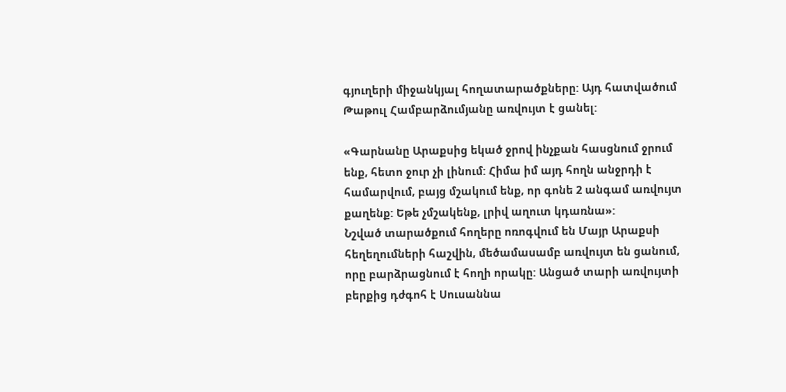գյուղերի միջանկյալ հողատարածքները: Այդ հատվածում Թաթուլ Համբարձումյանը առվույտ է ցանել:

«Գարնանը Արաքսից եկած ջրով ինչքան հասցնում ջրում ենք, հետո ջուր չի լինում: Հիմա իմ այդ հողն անջրդի է համարվում, բայց մշակում ենք, որ գոնե 2 անգամ առվույտ քաղենք: Եթե չմշակենք, լրիվ աղուտ կդառնա»:
Նշված տարածքում հողերը ոռոգվում են Մայր Արաքսի հեղեղումների հաշվին, մեծամասամբ առվույտ են ցանում, որը բարձրացնում է հողի որակը: Անցած տարի առվույտի բերքից դժգոհ է Սուսաննա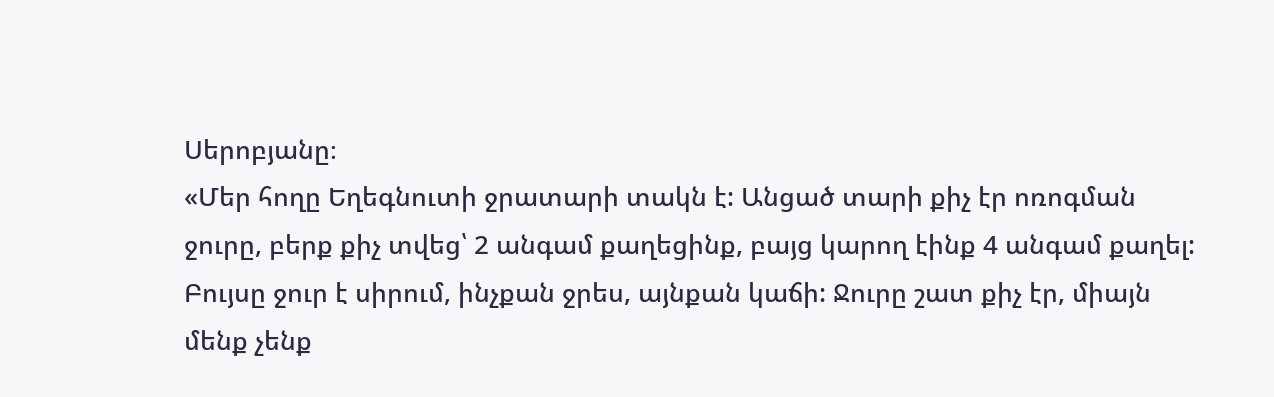Սերոբյանը։
«Մեր հողը Եղեգնուտի ջրատարի տակն է: Անցած տարի քիչ էր ոռոգման ջուրը, բերք քիչ տվեց՝ 2 անգամ քաղեցինք, բայց կարող էինք 4 անգամ քաղել: Բույսը ջուր է սիրում, ինչքան ջրես, այնքան կաճի: Ջուրը շատ քիչ էր, միայն մենք չենք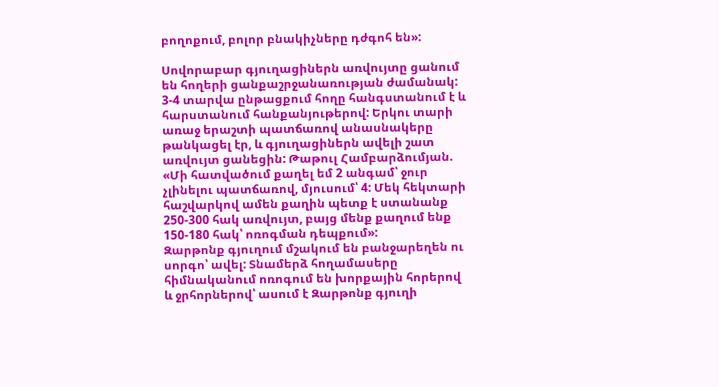բողոքում, բոլոր բնակիչները դժգոհ են»:

Սովորաբար գյուղացիներն առվույտը ցանում են հողերի ցանքաշրջանառության ժամանակ: 3-4 տարվա ընթացքում հողը հանգստանում է և հարստանում հանքանյութերով: Երկու տարի առաջ երաշտի պատճառով անասնակերը թանկացել էր, և գյուղացիներն ավելի շատ առվույտ ցանեցին: Թաթուլ Համբարձումյան.
«Մի հատվածում քաղել եմ 2 անգամ՝ ջուր չլինելու պատճառով, մյուսում՝ 4: Մեկ հեկտարի հաշվարկով ամեն քաղին պետք է ստանանք 250-300 հակ առվույտ, բայց մենք քաղում ենք 150-180 հակ՝ ոռոգման դեպքում»:
Զարթոնք գյուղում մշակում են բանջարեղեն ու սորգո՝ ավել: Տնամերձ հողամասերը հիմնականում ոռոգում են խորքային հորերով և ջրհորներով՝ ասում է Զարթոնք գյուղի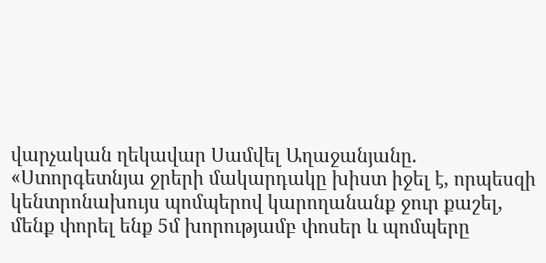վարչական ղեկավար Սամվել Աղաջանյանը.
«Ստորգետնյա ջրերի մակարդակը խիստ իջել է, որպեսզի կենտրոնախույս պոմպերով կարողանանք ջուր քաշել, մենք փորել ենք 5մ խորությամբ փոսեր և պոմպերը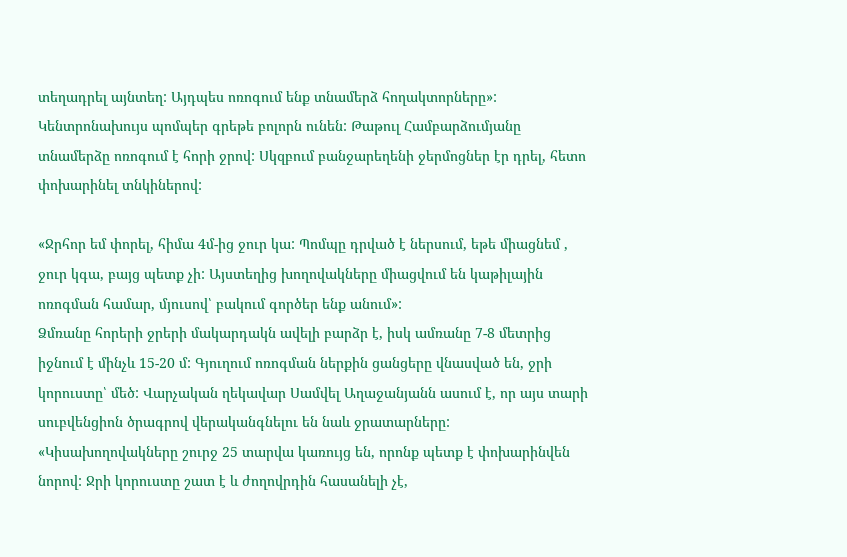տեղադրել այնտեղ: Այդպես ոռոգում ենք տնամերձ հողակտորները»:
Կենտրոնախույս պոմպեր գրեթե բոլորն ունեն: Թաթուլ Համբարձումյանը տնամերձը ոռոգում է հորի ջրով: Սկզբում բանջարեղենի ջերմոցներ էր դրել, հետո փոխարինել տնկիներով:

«Ջրհոր եմ փորել, հիմա 4մ-ից ջուր կա: Պոմպը դրված է ներսում, եթե միացնեմ , ջուր կգա, բայց պետք չի: Այստեղից խողովակները միացվում են կաթիլային ոռոգման համար, մյուսով՝ բակում գործեր ենք անում»:
Ձմռանը հորերի ջրերի մակարդակն ավելի բարձր է, իսկ ամռանը 7-8 մետրից իջնում է մինչև 15-20 մ: Գյուղում ոռոգման ներքին ցանցերը վնասված են, ջրի կորուստը՝ մեծ: Վարչական ղեկավար Սամվել Աղաջանյանն ասում է, որ այս տարի սուբվենցիոն ծրագրով վերականգնելու են նաև ջրատարները:
«Կիսախողովակները շուրջ 25 տարվա կառույց են, որոնք պետք է փոխարինվեն նորով: Ջրի կորուստը շատ է և ժողովրդին հասանելի չէ,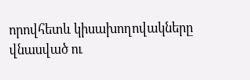որովհետև կիսախողովակները վնասված ու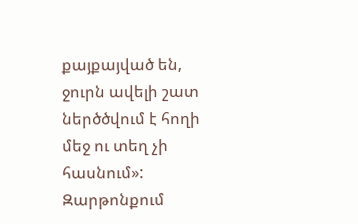քայքայված են, ջուրն ավելի շատ ներծծվում է հողի մեջ ու տեղ չի հասնում»:
Զարթոնքում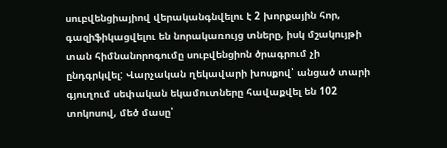սուբվենցիայիով վերականգնվելու է 2 խորքային հոր, գազիֆիկացվելու են նորակառույց տները, իսկ մշակույթի տան հիմնանորոգումը սուբվենցիոն ծրագրում չի ընդգրկվել: Վարչական ղեկավարի խոսքով՝ անցած տարի գյուղում սեփական եկամուտները հավաքվել են 102 տոկոսով, մեծ մասը՝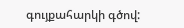գույքահարկի գծով: